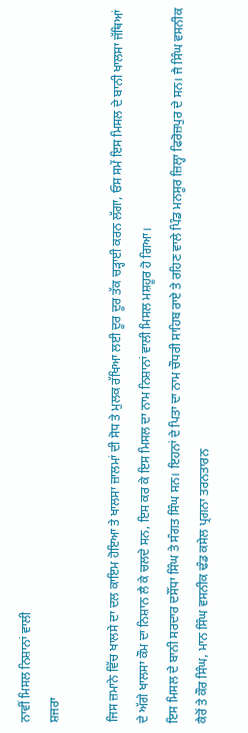ਨਾਵੀਂ ਮਿਸਲ ਨਿਸ਼ਾਨਾਂ ਵਾਲੀ
ਸ਼ਜਰਾ

ਜਿਸ ਜ਼ਮਾਨੇ ਵਿੱਚ ਖਾਲਸੇ ਦਾ ਦਲ ਕਾਇਮ ਹੋਇਆ ਤੇ ਖਾਲਸਾ ਜ਼ਾਲਮਾਂ ਦੀ ਸੋਧ ਤੇ ਮੁਲਕ ਰੱਖਿਆ ਲਈ ਦੂਰ ਦੂਰ ਤੱਕ ਚੜ੍ਹਾਈ ਕਰਨ ਲੱਗਾ, ਓਸ ਸਮੇਂ ਇਸ ਮਿਸਲ ਦੇ ਬਾਨੀ ਖਾਲਸਾ ਜੱਥਿਆਂ ਦੇ ਅੱਗੇ ਖਾਲਸਾ ਕੌਮ ਦਾ ਨਿਸ਼ਾਨ ਲੈ ਕੇ ਚਲਦੇ ਸਨ, ਇਸ ਕਰ ਕੇ ਇਸ ਮਿਸਲ ਦਾ ਨਾਮ ਨਿਸ਼ਾਨਾਂ ਵਾਲੀ ਮਿਸਲ ਮਸ਼ਹੂਰ ਹੋ ਗਿਆ।
ਇਸ ਮਿਸਲ ਦੇ ਬਾਨੀ ਸਰਦਾਰ ਦਸੌਂਧਾ ਸਿੰਘ ਤੇ ਸੰਗਤ ਸਿੰਘ ਸਨ। ਇਹਨਾਂ ਦੇ ਪਿਤਾ ਦਾ ਨਾਮ ਚੌਧਰੀ ਸਾਹਿਬ ਰਾਏ ਤੇ ਰਹਿਣ ਵਾਲੇ ਪਿੰਡ ਮਨਸੂਰ ਜ਼ਿਲ੍ਹਾ ਫਿਰੋਜ਼ਪੁਰ ਦੇ ਸਨ। ਜੈ ਸਿੰਘ ਵਸਨੀਕ ਕੈਰੋਂ ਤੇ ਕੌਰ ਸਿੰਘ, ਮਾਨ ਸਿੰਘ ਵਸਨੀਕ ਢੰਡ ਕਸੇਲ ਪ੍ਰਗਨਾ ਤਰਨਤਾਰਨ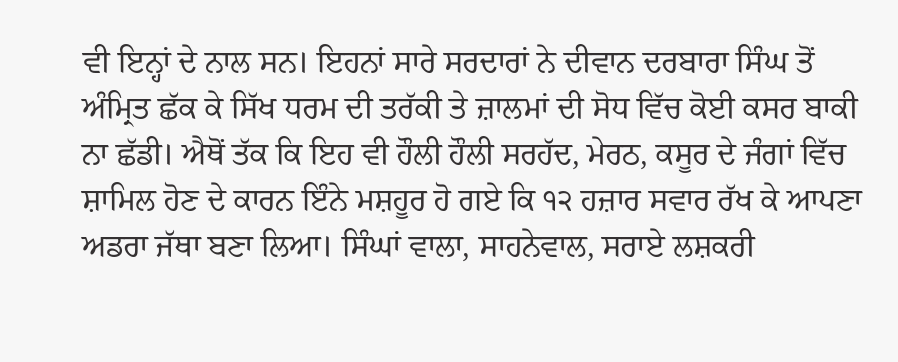ਵੀ ਇਨ੍ਹਾਂ ਦੇ ਨਾਲ ਸਨ। ਇਹਨਾਂ ਸਾਰੇ ਸਰਦਾਰਾਂ ਨੇ ਦੀਵਾਨ ਦਰਬਾਰਾ ਸਿੰਘ ਤੋਂ ਅੰਮ੍ਰਿਤ ਛੱਕ ਕੇ ਸਿੱਖ ਧਰਮ ਦੀ ਤਰੱਕੀ ਤੇ ਜ਼ਾਲਮਾਂ ਦੀ ਸੋਧ ਵਿੱਚ ਕੋਈ ਕਸਰ ਬਾਕੀ ਨਾ ਛੱਡੀ। ਐਥੋਂ ਤੱਕ ਕਿ ਇਹ ਵੀ ਹੌਲੀ ਹੌਲੀ ਸਰਹੱਦ, ਮੇਰਠ, ਕਸੂਰ ਦੇ ਜੰਗਾਂ ਵਿੱਚ ਸ਼ਾਮਿਲ ਹੋਣ ਦੇ ਕਾਰਨ ਇੰਨੇ ਮਸ਼ਹੂਰ ਹੋ ਗਏ ਕਿ ੧੨ ਹਜ਼ਾਰ ਸਵਾਰ ਰੱਖ ਕੇ ਆਪਣਾ ਅਡਰਾ ਜੱਥਾ ਬਣਾ ਲਿਆ। ਸਿੰਘਾਂ ਵਾਲਾ, ਸਾਹਨੇਵਾਲ, ਸਰਾਏ ਲਸ਼ਕਰੀ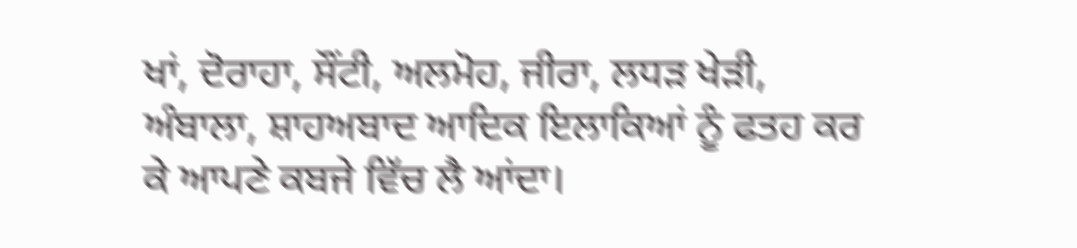ਖਾਂ, ਦੋਰਾਹਾ, ਸੌਂਟੀ, ਅਲਮੋਹ, ਜੀਰਾ, ਲਧੜ ਖੇੜੀ, ਅੰਬਾਲਾ, ਸ਼ਾਹਅਬਾਦ ਆਦਿਕ ਇਲਾਕਿਆਂ ਨੂੰ ਫਤਹ ਕਰ ਕੇ ਆਪਣੇ ਕਬਜੇ ਵਿੱਚ ਲੈ ਆਂਦਾ।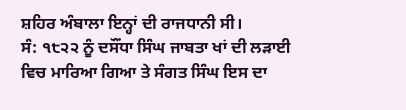ਸ਼ਹਿਰ ਅੰਬਾਲਾ ਇਨ੍ਹਾਂ ਦੀ ਰਾਜਧਾਨੀ ਸੀ।
ਸੰ: ੧੮੨੨ ਨੂੰ ਦਸੌਂਧਾ ਸਿੰਘ ਜਾਬਤਾ ਖਾਂ ਦੀ ਲੜਾਈ ਵਿਚ ਮਾਰਿਆ ਗਿਆ ਤੇ ਸੰਗਤ ਸਿੰਘ ਇਸ ਦਾ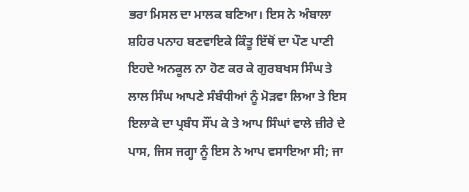ਭਰਾ ਮਿਸਲ ਦਾ ਮਾਲਕ ਬਣਿਆ। ਇਸ ਨੇ ਅੰਬਾਲਾ ਸ਼ਹਿਰ ਪਨਾਹ ਬਣਵਾਇਕੇ ਕਿੰਤੂ ਇੱਥੋਂ ਦਾ ਪੌਣ ਪਾਣੀ ਇਹਦੇ ਅਨਕੂਲ ਨਾ ਹੋਣ ਕਰ ਕੇ ਗੁਰਬਖਸ ਸਿੰਘ ਤੇ ਲਾਲ ਸਿੰਘ ਆਪਣੇ ਸੰਬੰਧੀਆਂ ਨੂੰ ਮੋੜਵਾ ਲਿਆ ਤੇ ਇਸ ਇਲਾਕੇ ਦਾ ਪ੍ਰਬੰਧ ਸੌਂਪ ਕੇ ਤੇ ਆਪ ਸਿੰਘਾਂ ਵਾਲੇ ਜ਼ੀਰੇ ਦੇ ਪਾਸ, ਜਿਸ ਜਗ੍ਹਾ ਨੂੰ ਇਸ ਨੇ ਆਪ ਵਸਾਇਆ ਸੀ; ਜਾ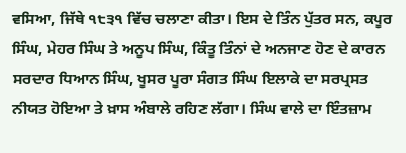ਵਸਿਆ, ਜਿੱਥੇ ੧੮੩੧ ਵਿੱਚ ਚਲਾਣਾ ਕੀਤਾ। ਇਸ ਦੇ ਤਿੰਨ ਪੁੱਤਰ ਸਨ, ਕਪੂਰ ਸਿੰਘ, ਮੇਹਰ ਸਿੰਘ ਤੇ ਅਨੂਪ ਸਿੰਘ, ਕਿੰਤੂ ਤਿੰਨਾਂ ਦੇ ਅਨਜਾਣ ਹੋਣ ਦੇ ਕਾਰਨ ਸਰਦਾਰ ਧਿਆਨ ਸਿੰਘ, ਖੂਸਰ ਪੂਰਾ ਸੰਗਤ ਸਿੰਘ ਇਲਾਕੇ ਦਾ ਸਰਪ੍ਰਸਤ ਨੀਯਤ ਹੋਇਆ ਤੇ ਖ਼ਾਸ ਅੰਬਾਲੇ ਰਹਿਣ ਲੱਗਾ। ਸਿੰਘ ਵਾਲੇ ਦਾ ਇੰਤਜ਼ਾਮ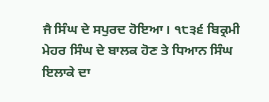ਜੈ ਸਿੰਘ ਦੇ ਸਪੁਰਦ ਹੋਇਆ। ੧੮੩੬ ਬਿਕ੍ਰਮੀ ਮੇਹਰ ਸਿੰਘ ਦੇ ਬਾਲਕ ਹੋਣ ਤੇ ਧਿਆਨ ਸਿੰਘ ਇਲਾਕੇ ਦਾ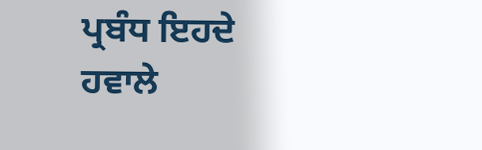ਪ੍ਰਬੰਧ ਇਹਦੇ ਹਵਾਲੇ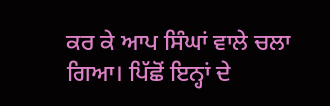ਕਰ ਕੇ ਆਪ ਸਿੰਘਾਂ ਵਾਲੇ ਚਲਾ ਗਿਆ। ਪਿੱਛੋਂ ਇਨ੍ਹਾਂ ਦੇ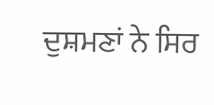ਦੁਸ਼ਮਣਾਂ ਨੇ ਸਿਰ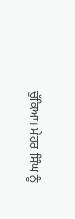ਚੁੱਕਿਆ। ਮੇਹਰ ਸਿੰਘ ਨੂੰ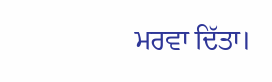ਮਰਵਾ ਦਿੱਤਾ।